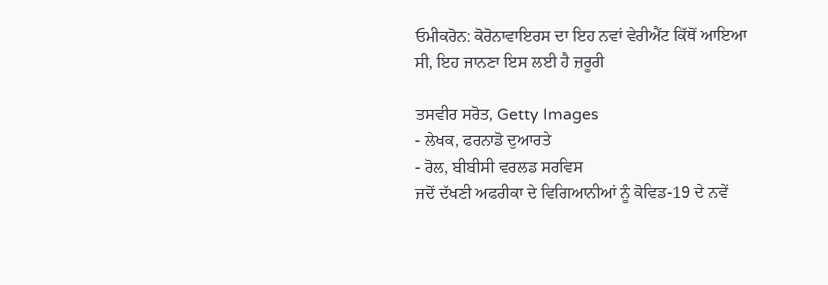ਓਮੀਕਰੋਨ: ਕੋਰੋਨਾਵਾਇਰਸ ਦਾ ਇਹ ਨਵਾਂ ਵੇਰੀਐਂਟ ਕਿੱਥੋਂ ਆਇਆ ਸੀ, ਇਹ ਜਾਨਣਾ ਇਸ ਲਈ ਹੈ ਜ਼ਰੂਰੀ

ਤਸਵੀਰ ਸਰੋਤ, Getty Images
- ਲੇਖਕ, ਫਰਨਾਡੋ ਦੁਆਰਤੇ
- ਰੋਲ, ਬੀਬੀਸੀ ਵਰਲਡ ਸਰਵਿਸ
ਜਦੋਂ ਦੱਖਣੀ ਅਫਰੀਕਾ ਦੇ ਵਿਗਿਆਨੀਆਂ ਨੂੰ ਕੋਵਿਡ-19 ਦੇ ਨਵੇਂ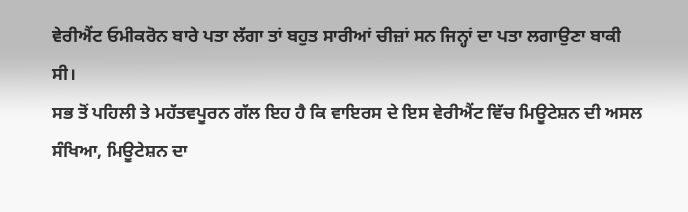ਵੇਰੀਐਂਟ ਓਮੀਕਰੋਨ ਬਾਰੇ ਪਤਾ ਲੱਗਾ ਤਾਂ ਬਹੁਤ ਸਾਰੀਆਂ ਚੀਜ਼ਾਂ ਸਨ ਜਿਨ੍ਹਾਂ ਦਾ ਪਤਾ ਲਗਾਉਣਾ ਬਾਕੀ ਸੀ।
ਸਭ ਤੋਂ ਪਹਿਲੀ ਤੇ ਮਹੱਤਵਪੂਰਨ ਗੱਲ ਇਹ ਹੈ ਕਿ ਵਾਇਰਸ ਦੇ ਇਸ ਵੇਰੀਐਂਟ ਵਿੱਚ ਮਿਊਟੇਸ਼ਨ ਦੀ ਅਸਲ ਸੰਖਿਆ, ਮਿਊਟੇਸ਼ਨ ਦਾ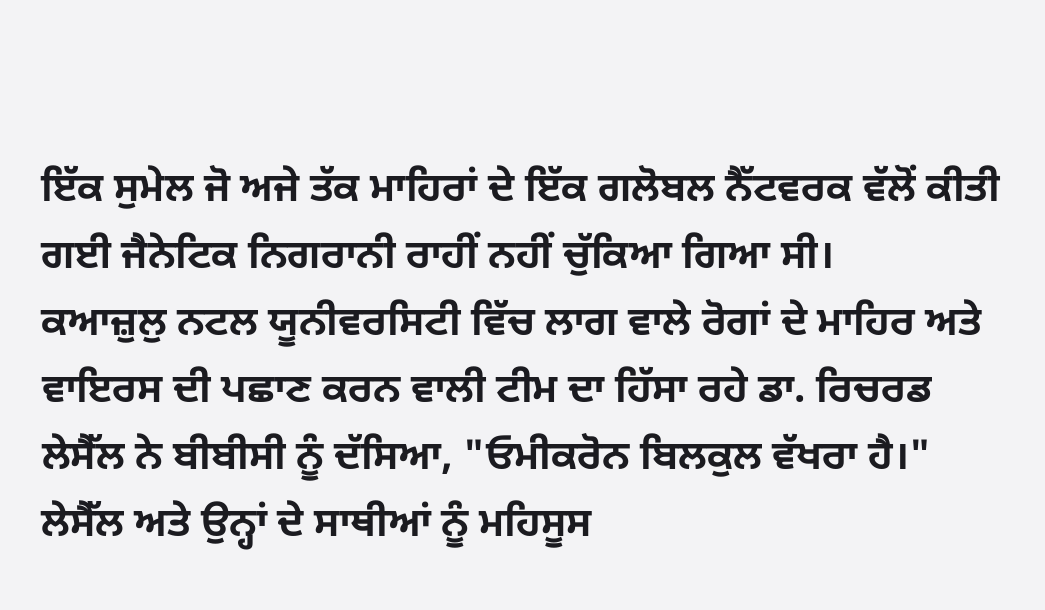ਇੱਕ ਸੁਮੇਲ ਜੋ ਅਜੇ ਤੱਕ ਮਾਹਿਰਾਂ ਦੇ ਇੱਕ ਗਲੋਬਲ ਨੈੱਟਵਰਕ ਵੱਲੋਂ ਕੀਤੀ ਗਈ ਜੈਨੇਟਿਕ ਨਿਗਰਾਨੀ ਰਾਹੀਂ ਨਹੀਂ ਚੁੱਕਿਆ ਗਿਆ ਸੀ।
ਕਆਜ਼ੁਲੁ ਨਟਲ ਯੂਨੀਵਰਸਿਟੀ ਵਿੱਚ ਲਾਗ ਵਾਲੇ ਰੋਗਾਂ ਦੇ ਮਾਹਿਰ ਅਤੇ ਵਾਇਰਸ ਦੀ ਪਛਾਣ ਕਰਨ ਵਾਲੀ ਟੀਮ ਦਾ ਹਿੱਸਾ ਰਹੇ ਡਾ. ਰਿਚਰਡ ਲੇਸੈੱਲ ਨੇ ਬੀਬੀਸੀ ਨੂੰ ਦੱਸਿਆ, "ਓਮੀਕਰੋਨ ਬਿਲਕੁਲ ਵੱਖਰਾ ਹੈ।"
ਲੇਸੈੱਲ ਅਤੇ ਉਨ੍ਹਾਂ ਦੇ ਸਾਥੀਆਂ ਨੂੰ ਮਹਿਸੂਸ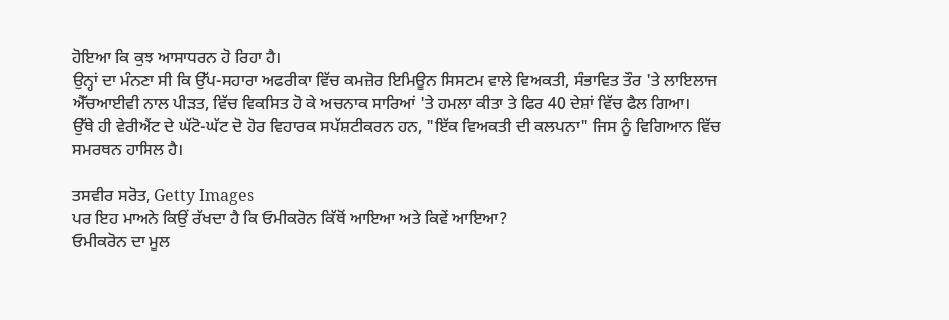ਹੋਇਆ ਕਿ ਕੁਝ ਆਸਾਧਰਨ ਹੋ ਰਿਹਾ ਹੈ।
ਉਨ੍ਹਾਂ ਦਾ ਮੰਨਣਾ ਸੀ ਕਿ ਉੱਪ-ਸਹਾਰਾ ਅਫਰੀਕਾ ਵਿੱਚ ਕਮਜ਼ੋਰ ਇਮਿਊਨ ਸਿਸਟਮ ਵਾਲੇ ਵਿਅਕਤੀ, ਸੰਭਾਵਿਤ ਤੌਰ 'ਤੇ ਲਾਇਲਾਜ ਐੱਚਆਈਵੀ ਨਾਲ ਪੀੜਤ, ਵਿੱਚ ਵਿਕਸਿਤ ਹੋ ਕੇ ਅਚਨਾਕ ਸਾਰਿਆਂ 'ਤੇ ਹਮਲਾ ਕੀਤਾ ਤੇ ਫਿਰ 40 ਦੇਸ਼ਾਂ ਵਿੱਚ ਫੈਲ ਗਿਆ।
ਉੱਥੇ ਹੀ ਵੇਰੀਐਂਟ ਦੇ ਘੱਟੋ-ਘੱਟ ਦੋ ਹੋਰ ਵਿਹਾਰਕ ਸਪੱਸ਼ਟੀਕਰਨ ਹਨ, "ਇੱਕ ਵਿਅਕਤੀ ਦੀ ਕਲਪਨਾ" ਜਿਸ ਨੂੰ ਵਿਗਿਆਨ ਵਿੱਚ ਸਮਰਥਨ ਹਾਸਿਲ ਹੈ।

ਤਸਵੀਰ ਸਰੋਤ, Getty Images
ਪਰ ਇਹ ਮਾਅਨੇ ਕਿਉਂ ਰੱਖਦਾ ਹੈ ਕਿ ਓਮੀਕਰੋਨ ਕਿੱਥੋਂ ਆਇਆ ਅਤੇ ਕਿਵੇਂ ਆਇਆ?
ਓਮੀਕਰੋਨ ਦਾ ਮੂਲ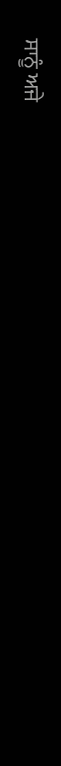ਸਾਨੂੰ ਅਜੇ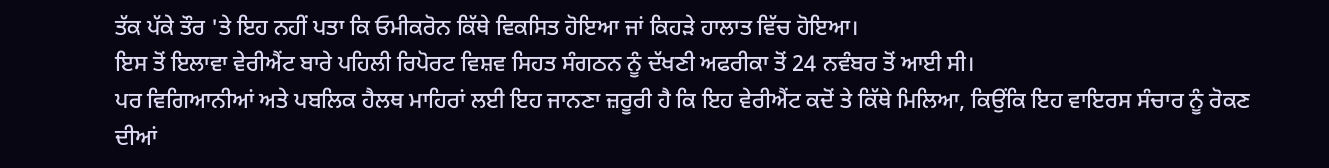ਤੱਕ ਪੱਕੇ ਤੌਰ 'ਤੇ ਇਹ ਨਹੀਂ ਪਤਾ ਕਿ ਓਮੀਕਰੋਨ ਕਿੱਥੇ ਵਿਕਸਿਤ ਹੋਇਆ ਜਾਂ ਕਿਹੜੇ ਹਾਲਾਤ ਵਿੱਚ ਹੋਇਆ।
ਇਸ ਤੋਂ ਇਲਾਵਾ ਵੇਰੀਐਂਟ ਬਾਰੇ ਪਹਿਲੀ ਰਿਪੋਰਟ ਵਿਸ਼ਵ ਸਿਹਤ ਸੰਗਠਨ ਨੂੰ ਦੱਖਣੀ ਅਫਰੀਕਾ ਤੋਂ 24 ਨਵੰਬਰ ਤੋਂ ਆਈ ਸੀ।
ਪਰ ਵਿਗਿਆਨੀਆਂ ਅਤੇ ਪਬਲਿਕ ਹੈਲਥ ਮਾਹਿਰਾਂ ਲਈ ਇਹ ਜਾਨਣਾ ਜ਼ਰੂਰੀ ਹੈ ਕਿ ਇਹ ਵੇਰੀਐਂਟ ਕਦੋਂ ਤੇ ਕਿੱਥੇ ਮਿਲਿਆ, ਕਿਉਂਕਿ ਇਹ ਵਾਇਰਸ ਸੰਚਾਰ ਨੂੰ ਰੋਕਣ ਦੀਆਂ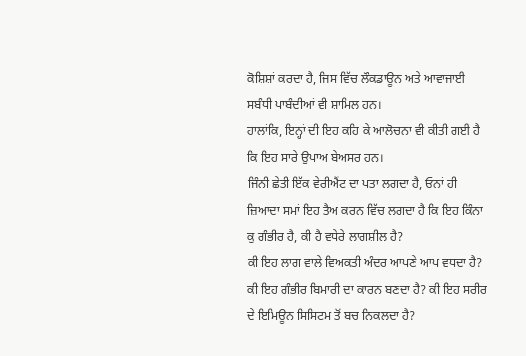ਕੋਸ਼ਿਸ਼ਾਂ ਕਰਦਾ ਹੈ, ਜਿਸ ਵਿੱਚ ਲੌਕਡਾਊਨ ਅਤੇ ਆਵਾਜਾਈ ਸਬੰਧੀ ਪਾਬੰਦੀਆਂ ਵੀ ਸ਼ਾਮਿਲ ਹਨ।
ਹਾਲਾਂਕਿ, ਇਨ੍ਹਾਂ ਦੀ ਇਹ ਕਹਿ ਕੇ ਆਲੋਚਨਾ ਵੀ ਕੀਤੀ ਗਈ ਹੈ ਕਿ ਇਹ ਸਾਰੇ ਉਪਾਅ ਬੇਅਸਰ ਹਨ।
ਜਿੰਨੀ ਛੇਤੀ ਇੱਕ ਵੇਰੀਐਂਟ ਦਾ ਪਤਾ ਲਗਦਾ ਹੈ, ਓਨਾਂ ਹੀ ਜ਼ਿਆਦਾ ਸਮਾਂ ਇਹ ਤੈਅ ਕਰਨ ਵਿੱਚ ਲਗਦਾ ਹੈ ਕਿ ਇਹ ਕਿੰਨਾ ਕੁ ਗੰਭੀਰ ਹੈ, ਕੀ ਹੈ ਵਧੇਰੇ ਲਾਗਸ਼ੀਲ ਹੈ?
ਕੀ ਇਹ ਲਾਗ ਵਾਲੇ ਵਿਅਕਤੀ ਅੰਦਰ ਆਪਣੇ ਆਪ ਵਧਦਾ ਹੈ? ਕੀ ਇਹ ਗੰਭੀਰ ਬਿਮਾਰੀ ਦਾ ਕਾਰਨ ਬਣਦਾ ਹੈ? ਕੀ ਇਹ ਸਰੀਰ ਦੇ ਇਮਿਊਨ ਸਿਸਿਟਮ ਤੋਂ ਬਚ ਨਿਕਲਦਾ ਹੈ?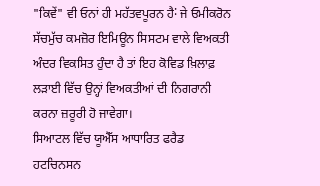"ਕਿਵੇਂ" ਵੀ ਓਨਾਂ ਹੀ ਮਹੱਤਵਪੂਰਨ ਹੈ˸ ਜੇ ਓਮੀਕਰੋਨ ਸੱਚਮੁੱਚ ਕਮਜ਼ੋਰ ਇਮਿਊਨ ਸਿਸਟਮ ਵਾਲੇ ਵਿਅਕਤੀ ਅੰਦਰ ਵਿਕਸਿਤ ਹੁੰਦਾ ਹੈ ਤਾਂ ਇਹ ਕੋਵਿਡ ਖ਼ਿਲਾਫ਼ ਲੜਾਈ ਵਿੱਚ ਉਨ੍ਹਾਂ ਵਿਅਕਤੀਆਂ ਦੀ ਨਿਗਰਾਨੀ ਕਰਨਾ ਜ਼ਰੂਰੀ ਹੋ ਜਾਵੇਗਾ।
ਸਿਆਟਲ ਵਿੱਚ ਯੂਐੱਸ ਆਧਾਰਿਤ ਫਰੈਡ ਹਟਚਿਨਸਨ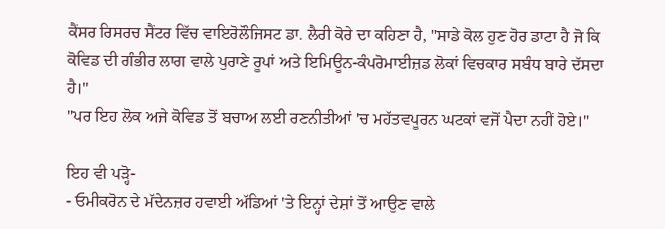ਕੈਂਸਰ ਰਿਸਰਚ ਸੈਂਟਰ ਵਿੱਚ ਵਾਇਰੋਲੌਜਿਸਟ ਡਾ. ਲੈਰੀ ਕੋਰੇ ਦਾ ਕਹਿਣਾ ਹੈ, "ਸਾਡੇ ਕੋਲ ਹੁਣ ਹੋਰ ਡਾਟਾ ਹੈ ਜੋ ਕਿ ਕੋਵਿਡ ਦੀ ਗੰਭੀਰ ਲਾਗ ਵਾਲੇ ਪੁਰਾਣੇ ਰੂਪਾਂ ਅਤੇ ਇਮਿਊਨ-ਕੰਪਰੋਮਾਈਜ਼ਡ ਲੋਕਾਂ ਵਿਚਕਾਰ ਸਬੰਧ ਬਾਰੇ ਦੱਸਦਾ ਹੈ।"
"ਪਰ ਇਹ ਲੋਕ ਅਜੇ ਕੋਵਿਡ ਤੋਂ ਬਚਾਅ ਲਈ ਰਣਨੀਤੀਆਂ 'ਚ ਮਹੱਤਵਪੂਰਨ ਘਟਕਾਂ ਵਜੋਂ ਪੈਦਾ ਨਹੀਂ ਹੋਏ।"

ਇਹ ਵੀ ਪੜ੍ਹੋ-
- ਓਮੀਕਰੋਨ ਦੇ ਮੱਦੇਨਜ਼ਰ ਹਵਾਈ ਅੱਡਿਆਂ 'ਤੇ ਇਨ੍ਹਾਂ ਦੇਸ਼ਾਂ ਤੋਂ ਆਉਣ ਵਾਲੇ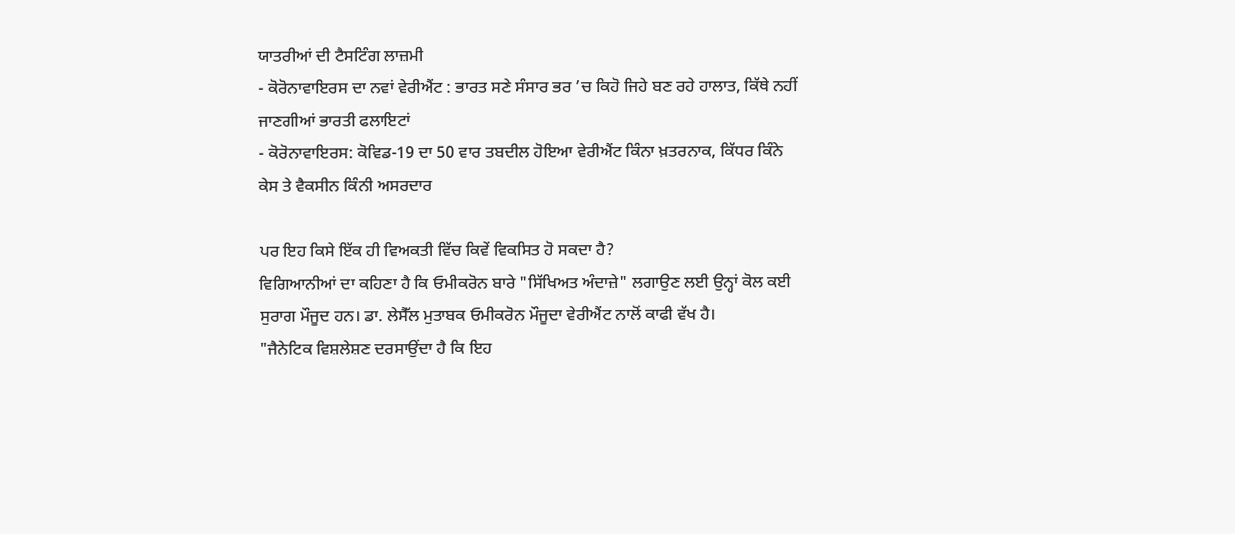ਯਾਤਰੀਆਂ ਦੀ ਟੈਸਟਿੰਗ ਲਾਜ਼ਮੀ
- ਕੋਰੋਨਾਵਾਇਰਸ ਦਾ ਨਵਾਂ ਵੇਰੀਐਂਟ : ਭਾਰਤ ਸਣੇ ਸੰਸਾਰ ਭਰ ’ਚ ਕਿਹੋ ਜਿਹੇ ਬਣ ਰਹੇ ਹਾਲਾਤ, ਕਿੱਥੇ ਨਹੀਂ ਜਾਣਗੀਆਂ ਭਾਰਤੀ ਫਲਾਇਟਾਂ
- ਕੋਰੋਨਾਵਾਇਰਸ: ਕੋਵਿਡ-19 ਦਾ 50 ਵਾਰ ਤਬਦੀਲ ਹੋਇਆ ਵੇਰੀਐਂਟ ਕਿੰਨਾ ਖ਼ਤਰਨਾਕ, ਕਿੱਧਰ ਕਿੰਨੇ ਕੇਸ ਤੇ ਵੈਕਸੀਨ ਕਿੰਨੀ ਅਸਰਦਾਰ

ਪਰ ਇਹ ਕਿਸੇ ਇੱਕ ਹੀ ਵਿਅਕਤੀ ਵਿੱਚ ਕਿਵੇਂ ਵਿਕਸਿਤ ਹੋ ਸਕਦਾ ਹੈ?
ਵਿਗਿਆਨੀਆਂ ਦਾ ਕਹਿਣਾ ਹੈ ਕਿ ਓਮੀਕਰੋਨ ਬਾਰੇ "ਸਿੱਖਿਅਤ ਅੰਦਾਜ਼ੇ" ਲਗਾਉਣ ਲਈ ਉਨ੍ਹਾਂ ਕੋਲ ਕਈ ਸੁਰਾਗ ਮੌਜੂਦ ਹਨ। ਡਾ. ਲੇਸੈੱਲ ਮੁਤਾਬਕ ਓਮੀਕਰੋਨ ਮੌਜੂਦਾ ਵੇਰੀਐਂਟ ਨਾਲੋਂ ਕਾਫੀ ਵੱਖ ਹੈ।
"ਜੈਨੇਟਿਕ ਵਿਸ਼ਲੇਸ਼ਣ ਦਰਸਾਉਂਦਾ ਹੈ ਕਿ ਇਹ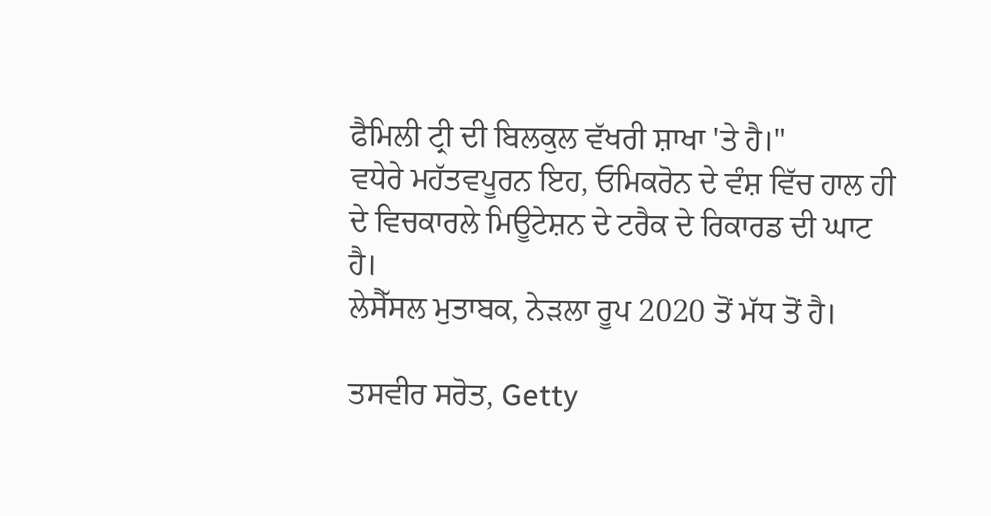ਫੈਮਿਲੀ ਟ੍ਰੀ ਦੀ ਬਿਲਕੁਲ ਵੱਖਰੀ ਸ਼ਾਖਾ 'ਤੇ ਹੈ।"
ਵਧੇਰੇ ਮਹੱਤਵਪੂਰਨ ਇਹ, ਓਮਿਕਰੋਨ ਦੇ ਵੰਸ਼ ਵਿੱਚ ਹਾਲ ਹੀ ਦੇ ਵਿਚਕਾਰਲੇ ਮਿਊਟੇਸ਼ਨ ਦੇ ਟਰੈਕ ਦੇ ਰਿਕਾਰਡ ਦੀ ਘਾਟ ਹੈ।
ਲੇਸੈੱਸਲ ਮੁਤਾਬਕ, ਨੇੜਲਾ ਰੂਪ 2020 ਤੋਂ ਮੱਧ ਤੋਂ ਹੈ।

ਤਸਵੀਰ ਸਰੋਤ, Getty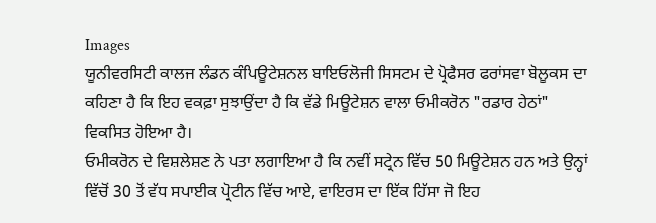Images
ਯੂਨੀਵਰਸਿਟੀ ਕਾਲਜ ਲੰਡਨ ਕੰਪਿਊਟੇਸ਼ਨਲ ਬਾਇਓਲੋਜੀ ਸਿਸਟਮ ਦੇ ਪ੍ਰੋਫੈਸਰ ਫਰਾਂਸਵਾ ਬੋਲੂਕਸ ਦਾ ਕਹਿਣਾ ਹੈ ਕਿ ਇਹ ਵਕਫ਼ਾ ਸੁਝਾਉਂਦਾ ਹੈ ਕਿ ਵੱਡੇ ਮਿਊਟੇਸ਼ਨ ਵਾਲਾ ਓਮੀਕਰੋਨ "ਰਡਾਰ ਹੇਠਾਂ" ਵਿਕਸਿਤ ਹੋਇਆ ਹੈ।
ਓਮੀਕਰੋਨ ਦੇ ਵਿਸ਼ਲੇਸ਼ਣ ਨੇ ਪਤਾ ਲਗਾਇਆ ਹੈ ਕਿ ਨਵੀਂ ਸਟ੍ਰੇਨ ਵਿੱਚ 50 ਮਿਊਟੇਸ਼ਨ ਹਨ ਅਤੇ ਉਨ੍ਹਾਂ ਵਿੱਚੋਂ 30 ਤੋਂ ਵੱਧ ਸਪਾਈਕ ਪ੍ਰੋਟੀਨ ਵਿੱਚ ਆਏ, ਵਾਇਰਸ ਦਾ ਇੱਕ ਹਿੱਸਾ ਜੋ ਇਹ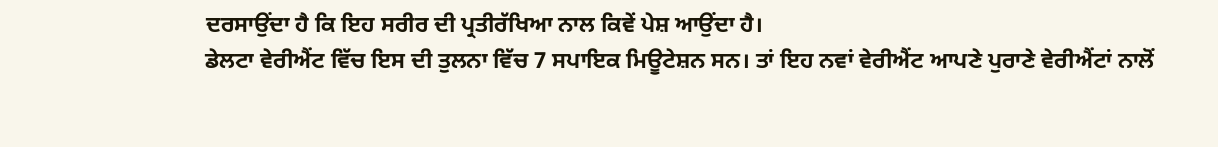ਦਰਸਾਉਂਦਾ ਹੈ ਕਿ ਇਹ ਸਰੀਰ ਦੀ ਪ੍ਰਤੀਰੱਖਿਆ ਨਾਲ ਕਿਵੇਂ ਪੇਸ਼ ਆਉਂਦਾ ਹੈ।
ਡੇਲਟਾ ਵੇਰੀਐਂਟ ਵਿੱਚ ਇਸ ਦੀ ਤੁਲਨਾ ਵਿੱਚ 7 ਸਪਾਇਕ ਮਿਊਟੇਸ਼ਨ ਸਨ। ਤਾਂ ਇਹ ਨਵਾਂ ਵੇਰੀਐਂਟ ਆਪਣੇ ਪੁਰਾਣੇ ਵੇਰੀਐਂਟਾਂ ਨਾਲੋਂ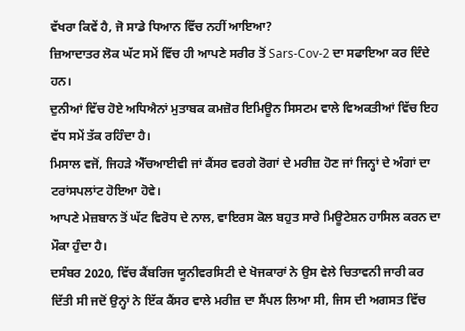ਵੱਖਰਾ ਕਿਵੇਂ ਹੈ, ਜੋ ਸਾਡੇ ਧਿਆਨ ਵਿੱਚ ਨਹੀਂ ਆਇਆ?
ਜ਼ਿਆਦਾਤਰ ਲੋਕ ਘੱਟ ਸਮੇਂ ਵਿੱਚ ਹੀ ਆਪਣੇ ਸਰੀਰ ਤੋਂ Sars-Cov-2 ਦਾ ਸਫਾਇਆ ਕਰ ਦਿੰਦੇ ਹਨ।
ਦੁਨੀਆਂ ਵਿੱਚ ਹੋਏ ਅਧਿਐਨਾਂ ਮੁਤਾਬਕ ਕਮਜ਼ੋਰ ਇਮਿਊਨ ਸਿਸਟਮ ਵਾਲੇ ਵਿਅਕਤੀਆਂ ਵਿੱਚ ਇਹ ਵੱਧ ਸਮੇਂ ਤੱਕ ਰਹਿੰਦਾ ਹੈ।
ਮਿਸਾਲ ਵਜੋਂ, ਜਿਹੜੇ ਐੱਚਆਈਵੀ ਜਾਂ ਕੈਂਸਰ ਵਰਗੇ ਰੋਗਾਂ ਦੇ ਮਰੀਜ਼ ਹੋਣ ਜਾਂ ਜਿਨ੍ਹਾਂ ਦੇ ਅੰਗਾਂ ਦਾ ਟਰਾਂਸਪਲਾਂਟ ਹੋਇਆ ਹੋਵੇ।
ਆਪਣੇ ਮੇਜ਼ਬਾਨ ਤੋਂ ਘੱਟ ਵਿਰੋਧ ਦੇ ਨਾਲ, ਵਾਇਰਸ ਕੋਲ ਬਹੁਤ ਸਾਰੇ ਮਿਊਟੇਸ਼ਨ ਹਾਸਿਲ ਕਰਨ ਦਾ ਮੌਕਾ ਹੁੰਦਾ ਹੈ।
ਦਸੰਬਰ 2020, ਵਿੱਚ ਕੈਂਬਰਿਜ ਯੂਨੀਵਰਸਿਟੀ ਦੇ ਖੋਜਕਾਰਾਂ ਨੇ ਉਸ ਵੇਲੇ ਚਿਤਾਵਨੀ ਜਾਰੀ ਕਰ ਦਿੱਤੀ ਸੀ ਜਦੋਂ ਉਨ੍ਹਾਂ ਨੇ ਇੱਕ ਕੈਂਸਰ ਵਾਲੇ ਮਰੀਜ਼ ਦਾ ਸੈਂਪਲ ਲਿਆ ਸੀ, ਜਿਸ ਦੀ ਅਗਸਤ ਵਿੱਚ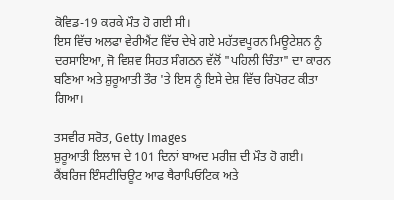ਕੋਵਿਡ-19 ਕਰਕੇ ਮੌਤ ਹੋ ਗਈ ਸੀ।
ਇਸ ਵਿੱਚ ਅਲਫਾ ਵੇਰੀਐਂਟ ਵਿੱਚ ਦੇਖੇ ਗਏ ਮਹੱਤਵਪੂਰਨ ਮਿਊਟੇਸ਼ਨ ਨੂੰ ਦਰਸਾਇਆ, ਜੋ ਵਿਸ਼ਵ ਸਿਹਤ ਸੰਗਠਨ ਵੱਲੋਂ "ਪਹਿਲੀ ਚਿੰਤਾ" ਦਾ ਕਾਰਨ ਬਣਿਆ ਅਤੇ ਸ਼ੁਰੂਆਤੀ ਤੌਰ 'ਤੇ ਇਸ ਨੂੰ ਇਸੇ ਦੇਸ਼ ਵਿੱਚ ਰਿਪੋਰਟ ਕੀਤਾ ਗਿਆ।

ਤਸਵੀਰ ਸਰੋਤ, Getty Images
ਸ਼ੁਰੂਆਤੀ ਇਲਾਜ ਦੇ 101 ਦਿਨਾਂ ਬਾਅਦ ਮਰੀਜ਼ ਦੀ ਮੌਤ ਹੋ ਗਈ।
ਕੈਂਬਰਿਜ ਇੰਸਟੀਚਿਊਟ ਆਫ ਥੈਰਾਪਿਓਟਿਕ ਅਤੇ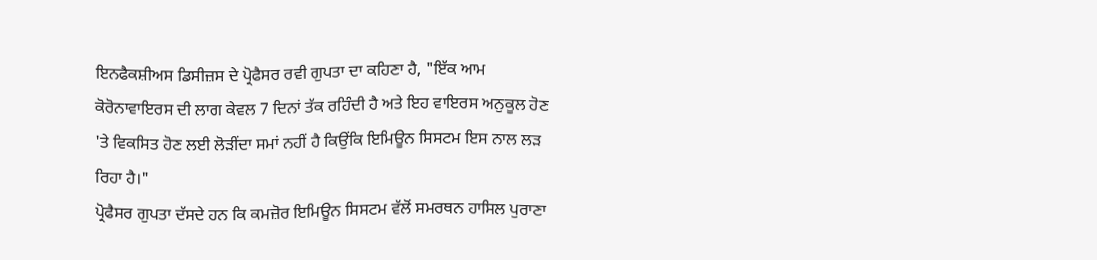ਇਨਫੈਕਸ਼ੀਅਸ ਡਿਸੀਜ਼ਸ ਦੇ ਪ੍ਰੋਫੈਸਰ ਰਵੀ ਗੁਪਤਾ ਦਾ ਕਹਿਣਾ ਹੈ, "ਇੱਕ ਆਮ ਕੋਰੋਨਾਵਾਇਰਸ ਦੀ ਲਾਗ ਕੇਵਲ 7 ਦਿਨਾਂ ਤੱਕ ਰਹਿੰਦੀ ਹੈ ਅਤੇ ਇਹ ਵਾਇਰਸ ਅਨੁਕੂਲ ਹੋਣ 'ਤੇ ਵਿਕਸਿਤ ਹੋਣ ਲਈ ਲੋੜੀਂਦਾ ਸਮਾਂ ਨਹੀਂ ਹੈ ਕਿਉਂਕਿ ਇਮਿਊਨ ਸਿਸਟਮ ਇਸ ਨਾਲ ਲੜ ਰਿਹਾ ਹੈ।"
ਪ੍ਰੋਫੈਸਰ ਗੁਪਤਾ ਦੱਸਦੇ ਹਨ ਕਿ ਕਮਜ਼ੋਰ ਇਮਿਊਨ ਸਿਸਟਮ ਵੱਲੋਂ ਸਮਰਥਨ ਹਾਸਿਲ ਪੁਰਾਣਾ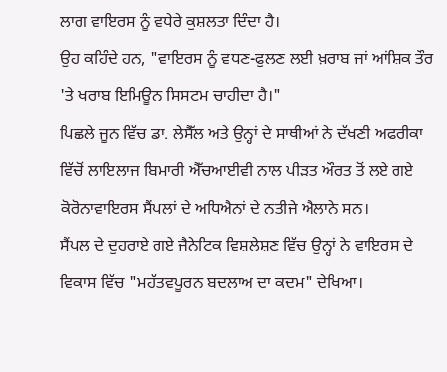ਲਾਗ ਵਾਇਰਸ ਨੂੰ ਵਧੇਰੇ ਕੁਸ਼ਲਤਾ ਦਿੰਦਾ ਹੈ।
ਉਹ ਕਹਿੰਦੇ ਹਨ, "ਵਾਇਰਸ ਨੂੰ ਵਧਣ-ਫੁਲਣ ਲਈ ਖ਼ਰਾਬ ਜਾਂ ਆਂਸ਼ਿਕ ਤੌਰ 'ਤੇ ਖਰਾਬ ਇਮਿਊਨ ਸਿਸਟਮ ਚਾਹੀਦਾ ਹੈ।"
ਪਿਛਲੇ ਜੂਨ ਵਿੱਚ ਡਾ. ਲੇਸੈੱਲ ਅਤੇ ਉਨ੍ਹਾਂ ਦੇ ਸਾਥੀਆਂ ਨੇ ਦੱਖਣੀ ਅਫਰੀਕਾ ਵਿੱਚੋਂ ਲਾਇਲਾਜ ਬਿਮਾਰੀ ਐੱਚਆਈਵੀ ਨਾਲ ਪੀੜਤ ਔਰਤ ਤੋਂ ਲਏ ਗਏ ਕੋਰੋਨਾਵਾਇਰਸ ਸੈਂਪਲਾਂ ਦੇ ਅਧਿਐਨਾਂ ਦੇ ਨਤੀਜੇ ਐਲਾਨੇ ਸਨ।
ਸੈਂਪਲ ਦੇ ਦੁਹਰਾਏ ਗਏ ਜੈਨੇਟਿਕ ਵਿਸ਼ਲੇਸ਼ਣ ਵਿੱਚ ਉਨ੍ਹਾਂ ਨੇ ਵਾਇਰਸ ਦੇ ਵਿਕਾਸ ਵਿੱਚ "ਮਹੱਤਵਪੂਰਨ ਬਦਲਾਅ ਦਾ ਕਦਮ" ਦੇਖਿਆ।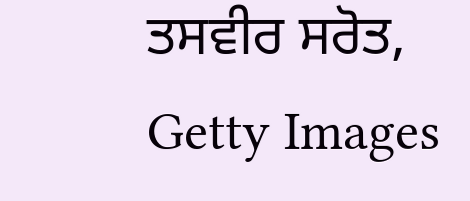ਤਸਵੀਰ ਸਰੋਤ, Getty Images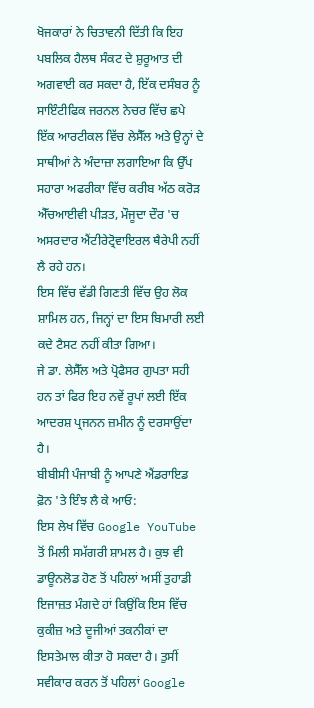ਖੋਜਕਾਰਾਂ ਨੇ ਚਿਤਾਵਨੀ ਦਿੱਤੀ ਕਿ ਇਹ ਪਬਲਿਕ ਹੈਲਥ ਸੰਕਟ ਦੇ ਸ਼ੁਰੂਆਤ ਦੀ ਅਗਵਾਈ ਕਰ ਸਕਦਾ ਹੈ, ਇੱਕ ਦਸੰਬਰ ਨੂੰ ਸਾਇੰਟੀਫਿਕ ਜਰਨਲ ਨੇਚਰ ਵਿੱਚ ਛਪੇ ਇੱਕ ਆਰਟੀਕਲ ਵਿੱਚ ਲੇਸੈੱਲ ਅਤੇ ਉਨ੍ਹਾਂ ਦੇ ਸਾਥੀਆਂ ਨੇ ਅੰਦਾਜ਼ਾ ਲਗਾਇਆ ਕਿ ਉੱਪ ਸਹਾਰਾ ਅਫਰੀਕਾ ਵਿੱਚ ਕਰੀਬ ਅੱਠ ਕਰੋੜ ਐੱਚਆਈਵੀ ਪੀੜਤ, ਮੌਜੂਦਾ ਦੌਰ 'ਚ ਅਸਰਦਾਰ ਐਂਟੀਰੇਟ੍ਰੋਵਾਇਰਲ ਥੈਰੇਪੀ ਨਹੀਂ ਲੈ ਰਹੇ ਹਨ।
ਇਸ ਵਿੱਚ ਵੱਡੀ ਗਿਣਤੀ ਵਿੱਚ ਉਹ ਲੋਕ ਸ਼ਾਮਿਲ ਹਨ, ਜਿਨ੍ਹਾਂ ਦਾ ਇਸ ਬਿਮਾਰੀ ਲਈ ਕਦੇ ਟੈਸਟ ਨਹੀਂ ਕੀਤਾ ਗਿਆ।
ਜੇ ਡਾ. ਲੇਸੈੱਲ ਅਤੇ ਪ੍ਰੋਫੈਸਰ ਗੁਪਤਾ ਸਹੀ ਹਨ ਤਾਂ ਫਿਰ ਇਹ ਨਵੇਂ ਰੂਪਾਂ ਲਈ ਇੱਕ ਆਦਰਸ਼ ਪ੍ਰਜਨਨ ਜ਼ਮੀਨ ਨੂੰ ਦਰਸਾਉਂਦਾ ਹੈ।
ਬੀਬੀਸੀ ਪੰਜਾਬੀ ਨੂੰ ਆਪਣੇ ਐਂਡਰਾਇਡ ਫ਼ੋਨ 'ਤੇ ਇੰਝ ਲੈ ਕੇ ਆਓ:
ਇਸ ਲੇਖ ਵਿੱਚ Google YouTube ਤੋਂ ਮਿਲੀ ਸਮੱਗਰੀ ਸ਼ਾਮਲ ਹੈ। ਕੁਝ ਵੀ ਡਾਊਨਲੋਡ ਹੋਣ ਤੋਂ ਪਹਿਲਾਂ ਅਸੀਂ ਤੁਹਾਡੀ ਇਜਾਜ਼ਤ ਮੰਗਦੇ ਹਾਂ ਕਿਉਂਕਿ ਇਸ ਵਿੱਚ ਕੁਕੀਜ਼ ਅਤੇ ਦੂਜੀਆਂ ਤਕਨੀਕਾਂ ਦਾ ਇਸਤੇਮਾਲ ਕੀਤਾ ਹੋ ਸਕਦਾ ਹੈ। ਤੁਸੀਂ ਸਵੀਕਾਰ ਕਰਨ ਤੋਂ ਪਹਿਲਾਂ Google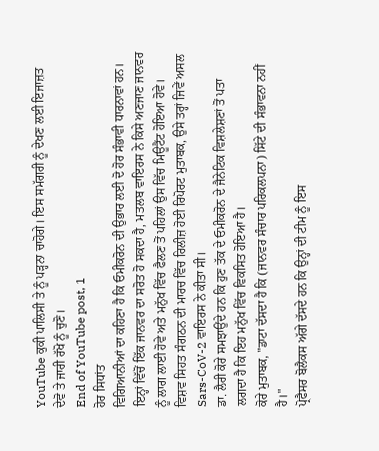YouTube ਕੁਕੀ ਪਾਲਿਸੀ ਤੇ ਨੂੰ ਪੜ੍ਹਨਾ ਚਾਹੋਗੇ। ਇਸ ਸਮੱਗਰੀ ਨੂੰ ਦੇਖਣ ਲਈ ਇਜਾਜ਼ਤ ਦੇਵੋ ਤੇ ਜਾਰੀ ਰੱਖੋ ਨੂੰ ਚੁਣੋ।
End of YouTube post, 1
ਹੋਰ ਸਿਧਾਂਤ
ਵਿਗਿਆਨੀਆਂ ਦਾ ਕਹਿਣਾ ਹੈ ਕਿ ਓਮੀਕਰੋਨ ਦੀ ਉਭਾਰ ਲਈ ਦੋ ਹੋਰ ਸੰਭਾਵੀ ਧਾਰਨਾਵਾਂ ਹਨ।
ਇਨ੍ਹਾਂ ਵਿੱਚੋਂ ਇੱਕ ਜਾਨਵਰ ਦਾ ਸਰੋਤ ਹੋ ਸਕਦਾ ਹੈ, ਮਤਲਬ ਵਾਇਰਸ ਨੇ ਕਿਸੇ ਅਣਜਾਣ ਜਾਨਵਰ ਨੂੰ ਲਾਗ ਲਾਈ ਹੋਵੇ ਅਤੇ ਮਨੁੱਖ ਵਿੱਚ ਫੈਲਣ ਤੋਂ ਪਹਿਲਾਂ ਉਸ ਵਿੱਚ ਮਿਊਟੈਂਟ ਹੋਇਆ ਹੋਵੇ।
ਵਿਸ਼ਵ ਸਿਹਤ ਸੰਗਠਨ ਦੀ ਮਾਰਚ ਵਿੱਚ ਰਿਲੀਜ਼ ਹੋਈ ਰਿਪੋਰਟ ਮੁਤਾਬਕ, ਉਸੇ ਤਰ੍ਹਾਂ ਜਿਵੇਂ ਅਸਲ Sars-CoV-2 ਵਾਇਰਸ ਨੇ ਕੀਤਾ ਸੀ।
ਡਾ. ਲੈਰੀ ਕੋਰੇ ਸਮਝਾਉਂਦੇ ਹਨ ਕਿ ਹੁਣ ਤੱਕ ਦੇ ਓਮੀਕਰੋਨ ਦੇ ਜੈਨੇਟਿਕ ਵਿਸ਼ਲੇਸ਼ਣਾਂ ਤੋਂ ਪਤਾ ਲਗਦਾ ਹੈ ਕਿ ਇਹ ਮਨੁੱਖ ਵਿੱਚ ਵਿਕਸਿਤ ਹੋਇਆ ਹੈ।
ਕੋਰੇ ਮੁਤਾਬਕ, "ਡਾਟਾ ਦੱਸਦਾ ਹੈ ਕਿ (ਜਾਨਵਰ ਸੰਚਾਰ ਪਰਿਕਲਪਨਾ) ਸਿੱਟੇ ਦੀ ਸੰਭਾਵਨਾ ਨਹੀਂ ਹੈ।"
ਪ੍ਰੋਫੈਸਰ ਬੋਲੈਕਸ ਅੱਗੇ ਦੱਸਦੇ ਹਨ ਕਿ ਉਨ੍ਹਾਂ ਦੀ ਟੀਮ ਨੂੰ ਇਸ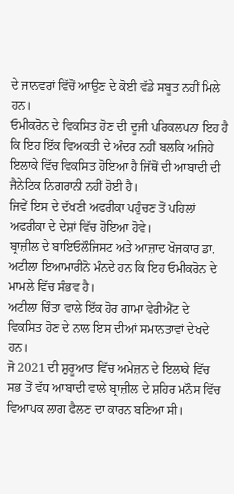ਦੇ ਜਾਨਵਰਾਂ ਵਿੱਚੋਂ ਆਉਣ ਦੇ ਕੋਈ ਵੱਡੇ ਸਬੂਤ ਨਹੀਂ ਮਿਲੇ ਹਨ।
ਓਮੀਕਰੋਨ ਦੇ ਵਿਕਸਿਤ ਹੋਣ ਦੀ ਦੂਜੀ ਪਰਿਕਲਪਨਾ ਇਹ ਹੈ ਕਿ ਇਹ ਇੱਕ ਵਿਅਕਤੀ ਦੇ ਅੰਦਰ ਨਹੀਂ ਬਲਕਿ ਅਜਿਹੇ ਇਲਾਕੇ ਵਿੱਚ ਵਿਕਸਿਤ ਹੋਇਆ ਹੈ ਜਿੱਥੋਂ ਦੀ ਆਬਾਦੀ ਦੀ ਜੈਨੇਟਿਕ ਨਿਗਰਾਨੀ ਨਹੀਂ ਹੋਈ ਹੈ।
ਜਿਵੇਂ ਇਸ ਦੇ ਦੱਖਣੀ ਅਫਰੀਕਾ ਪਹੁੰਚਣ ਤੋਂ ਪਹਿਲਾਂ ਅਫਰੀਕਾ ਦੇ ਦੇਸ਼ਾਂ ਵਿੱਚ ਹੋਇਆ ਹੋਵੇ।
ਬ੍ਰਾਜ਼ੀਲ ਦੇ ਬਾਇਓਲੌਜਿਸਟ ਅਤੇ ਆਜ਼ਾਦ ਖੋਜਕਾਰ ਡਾ. ਅਟੀਲਾ ਇਆਮਾਰੀਨੋ ਮੰਨਦੇ ਹਨ ਕਿ ਇਹ ਓਮੀਕਰੋਨ ਦੇ ਮਾਮਲੇ ਵਿੱਚ ਸੰਭਵ ਹੈ।
ਅਟੀਲਾ ਚਿੰਤਾ ਵਾਲੇ ਇੱਕ ਹੋਰ ਗਾਮਾ ਵੇਰੀਐਂਟ ਦੇ ਵਿਕਸਿਤ ਹੋਣ ਦੇ ਨਾਲ ਇਸ ਦੀਆਂ ਸਮਾਨਤਾਵਾਂ ਦੇਖਦੇ ਹਨ।
ਜੋ 2021 ਦੀ ਸ਼ੁਰੂਆਤ ਵਿੱਚ ਅਮੇਜ਼ਨ ਦੇ ਇਲਾਕੇ ਵਿੱਚ ਸਭ ਤੋਂ ਵੱਧ ਆਬਾਦੀ ਵਾਲੇ ਬ੍ਰਾਜ਼ੀਲ ਦੇ ਸ਼ਹਿਰ ਮਨੌਸ ਵਿੱਚ ਵਿਆਪਕ ਲਾਗ ਫੈਲਣ ਦਾ ਕਾਰਨ ਬਣਿਆ ਸੀ।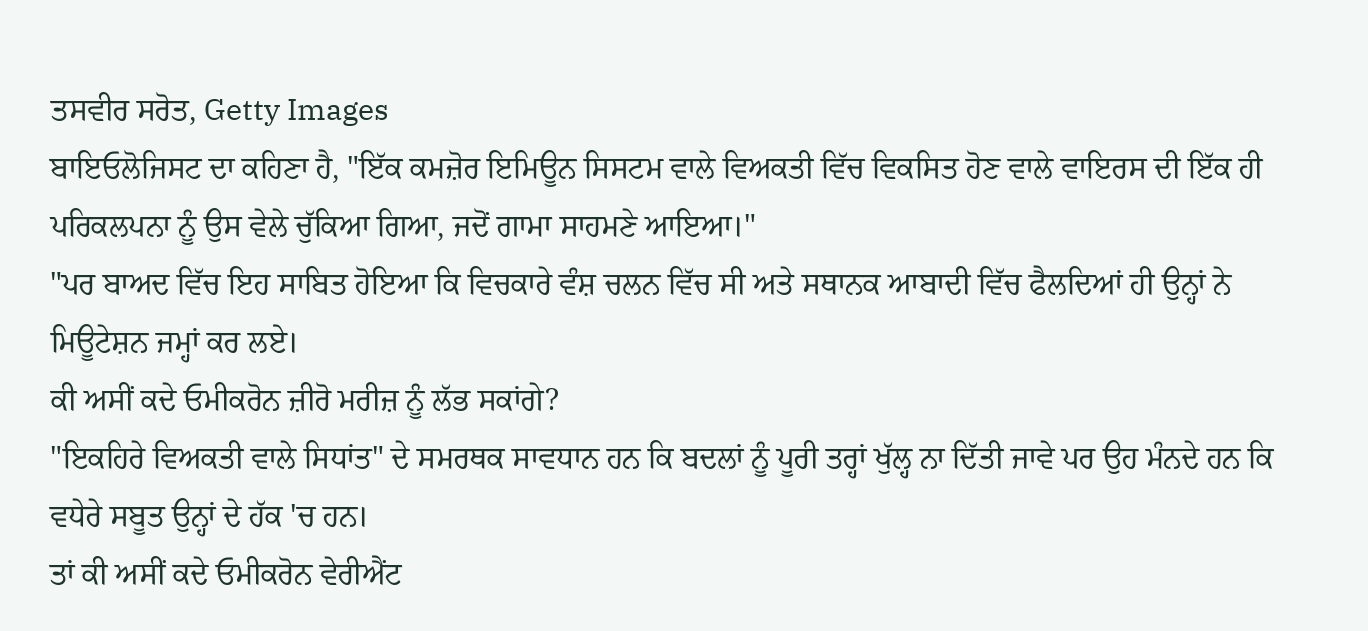ਤਸਵੀਰ ਸਰੋਤ, Getty Images
ਬਾਇਓਲੋਜਿਸਟ ਦਾ ਕਹਿਣਾ ਹੈ, "ਇੱਕ ਕਮਜ਼ੋਰ ਇਮਿਊਨ ਸਿਸਟਮ ਵਾਲੇ ਵਿਅਕਤੀ ਵਿੱਚ ਵਿਕਸਿਤ ਹੋਣ ਵਾਲੇ ਵਾਇਰਸ ਦੀ ਇੱਕ ਹੀ ਪਰਿਕਲਪਨਾ ਨੂੰ ਉਸ ਵੇਲੇ ਚੁੱਕਿਆ ਗਿਆ, ਜਦੋਂ ਗਾਮਾ ਸਾਹਮਣੇ ਆਇਆ।"
"ਪਰ ਬਾਅਦ ਵਿੱਚ ਇਹ ਸਾਬਿਤ ਹੋਇਆ ਕਿ ਵਿਚਕਾਰੇ ਵੰਸ਼ ਚਲਨ ਵਿੱਚ ਸੀ ਅਤੇ ਸਥਾਨਕ ਆਬਾਦੀ ਵਿੱਚ ਫੈਲਦਿਆਂ ਹੀ ਉਨ੍ਹਾਂ ਨੇ ਮਿਊਟੇਸ਼ਨ ਜਮ੍ਹਾਂ ਕਰ ਲਏ।
ਕੀ ਅਸੀਂ ਕਦੇ ਓਮੀਕਰੋਨ ਜ਼ੀਰੋ ਮਰੀਜ਼ ਨੂੰ ਲੱਭ ਸਕਾਂਗੇ?
"ਇਕਹਿਰੇ ਵਿਅਕਤੀ ਵਾਲੇ ਸਿਧਾਂਤ" ਦੇ ਸਮਰਥਕ ਸਾਵਧਾਨ ਹਨ ਕਿ ਬਦਲਾਂ ਨੂੰ ਪੂਰੀ ਤਰ੍ਹਾਂ ਖੁੱਲ੍ਹ ਨਾ ਦਿੱਤੀ ਜਾਵੇ ਪਰ ਉਹ ਮੰਨਦੇ ਹਨ ਕਿ ਵਧੇਰੇ ਸਬੂਤ ਉਨ੍ਹਾਂ ਦੇ ਹੱਕ 'ਚ ਹਨ।
ਤਾਂ ਕੀ ਅਸੀਂ ਕਦੇ ਓਮੀਕਰੋਨ ਵੇਰੀਐਂਟ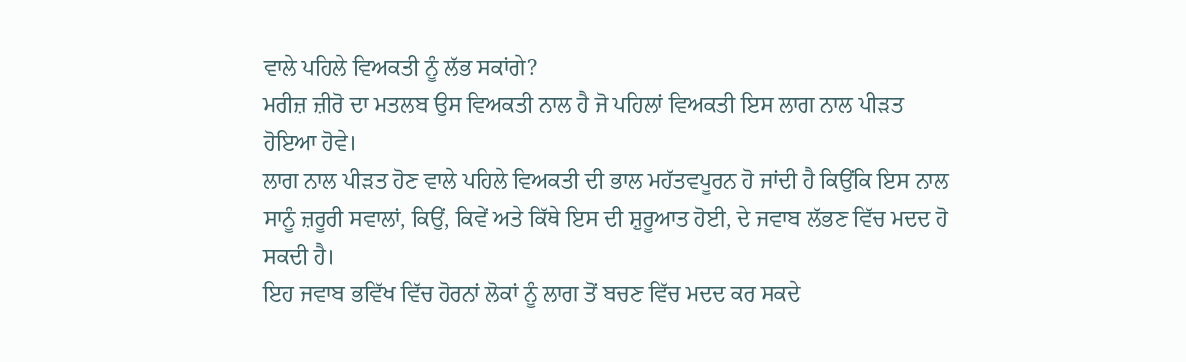ਵਾਲੇ ਪਹਿਲੇ ਵਿਅਕਤੀ ਨੂੰ ਲੱਭ ਸਕਾਂਗੇ?
ਮਰੀਜ਼ ਜ਼ੀਰੋ ਦਾ ਮਤਲਬ ਉਸ ਵਿਅਕਤੀ ਨਾਲ ਹੈ ਜੋ ਪਹਿਲਾਂ ਵਿਅਕਤੀ ਇਸ ਲਾਗ ਨਾਲ ਪੀੜਤ ਹੋਇਆ ਹੋਵੇ।
ਲਾਗ ਨਾਲ ਪੀੜਤ ਹੋਣ ਵਾਲੇ ਪਹਿਲੇ ਵਿਅਕਤੀ ਦੀ ਭਾਲ ਮਹੱਤਵਪੂਰਨ ਹੋ ਜਾਂਦੀ ਹੈ ਕਿਉਂਕਿ ਇਸ ਨਾਲ ਸਾਨੂੰ ਜ਼ਰੂਰੀ ਸਵਾਲਾਂ, ਕਿਉਂ, ਕਿਵੇਂ ਅਤੇ ਕਿੱਥੇ ਇਸ ਦੀ ਸ਼ੁਰੂਆਤ ਹੋਈ, ਦੇ ਜਵਾਬ ਲੱਭਣ ਵਿੱਚ ਮਦਦ ਹੋ ਸਕਦੀ ਹੈ।
ਇਹ ਜਵਾਬ ਭਵਿੱਖ ਵਿੱਚ ਹੋਰਨਾਂ ਲੋਕਾਂ ਨੂੰ ਲਾਗ ਤੋਂ ਬਚਣ ਵਿੱਚ ਮਦਦ ਕਰ ਸਕਦੇ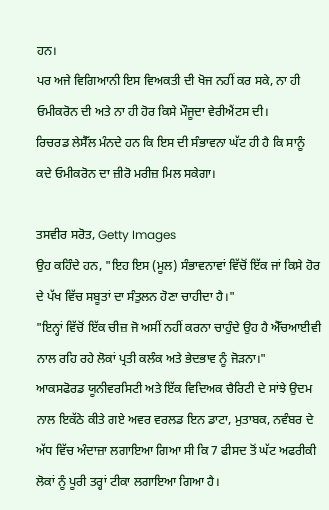ਹਨ।
ਪਰ ਅਜੇ ਵਿਗਿਆਨੀ ਇਸ ਵਿਅਕਤੀ ਦੀ ਖੋਜ ਨਹੀਂ ਕਰ ਸਕੇ, ਨਾ ਹੀ ਓਮੀਕਰੋਨ ਦੀ ਅਤੇ ਨਾ ਹੀ ਹੋਰ ਕਿਸੇ ਮੌਜੂਦਾ ਵੇਰੀਐਂਟਸ ਦੀ।
ਰਿਚਰਡ ਲੇਸੈੱਲ ਮੰਨਦੇ ਹਨ ਕਿ ਇਸ ਦੀ ਸੰਭਾਵਨਾ ਘੱਟ ਹੀ ਹੈ ਕਿ ਸਾਨੂੰ ਕਦੇ ਓਮੀਕਰੋਨ ਦਾ ਜ਼ੀਰੋ ਮਰੀਜ਼ ਮਿਲ ਸਕੇਗਾ।

ਤਸਵੀਰ ਸਰੋਤ, Getty Images
ਉਹ ਕਹਿੰਦੇ ਹਨ, "ਇਹ ਇਸ (ਮੂਲ) ਸੰਭਾਵਨਾਵਾਂ ਵਿੱਚੋਂ ਇੱਕ ਜਾਂ ਕਿਸੇ ਹੋਰ ਦੇ ਪੱਖ ਵਿੱਚ ਸਬੂਤਾਂ ਦਾ ਸੰਤੁਲਨ ਹੋਣਾ ਚਾਹੀਦਾ ਹੈ।"
"ਇਨ੍ਹਾਂ ਵਿੱਚੋਂ ਇੱਕ ਚੀਜ਼ ਜੋ ਅਸੀਂ ਨਹੀਂ ਕਰਨਾ ਚਾਹੁੰਦੇ ਉਹ ਹੈ ਐੱਚਆਈਵੀ ਨਾਲ ਰਹਿ ਰਹੇ ਲੋਕਾਂ ਪ੍ਰਤੀ ਕਲੰਕ ਅਤੇ ਭੇਦਭਾਵ ਨੂੰ ਜੋੜਨਾ।"
ਆਕਸਫੋਰਡ ਯੂਨੀਵਰਸਿਟੀ ਅਤੇ ਇੱਕ ਵਿਦਿਅਕ ਚੈਰਿਟੀ ਦੇ ਸਾਂਝੇ ਉਦਮ ਨਾਲ ਇਕੱਠੇ ਕੀਤੇ ਗਏ ਅਵਰ ਵਰਲਡ ਇਨ ਡਾਟਾ, ਮੁਤਾਬਕ, ਨਵੰਬਰ ਦੇ ਅੱਧ ਵਿੱਚ ਅੰਦਾਜ਼ਾ ਲਗਾਇਆ ਗਿਆ ਸੀ ਕਿ 7 ਫੀਸਦ ਤੋਂ ਘੱਟ ਅਫਰੀਕੀ ਲੋਕਾਂ ਨੂੰ ਪੂਰੀ ਤਰ੍ਹਾਂ ਟੀਕਾ ਲਗਾਇਆ ਗਿਆ ਹੈ।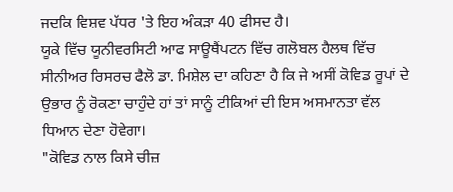ਜਦਕਿ ਵਿਸ਼ਵ ਪੱਧਰ 'ਤੇ ਇਹ ਅੰਕੜਾ 40 ਫੀਸਦ ਹੈ।
ਯੂਕੇ ਵਿੱਚ ਯੂਨੀਵਰਸਿਟੀ ਆਫ ਸਾਊਥੈਂਪਟਨ ਵਿੱਚ ਗਲੋਬਲ ਹੈਲਥ ਵਿੱਚ ਸੀਨੀਅਰ ਰਿਸਰਚ ਫੈਲੋ ਡਾ. ਮਿਸ਼ੇਲ ਦਾ ਕਹਿਣਾ ਹੈ ਕਿ ਜੇ ਅਸੀਂ ਕੋਵਿਡ ਰੂਪਾਂ ਦੇ ਉਭਾਰ ਨੂੰ ਰੋਕਣਾ ਚਾਹੁੰਦੇ ਹਾਂ ਤਾਂ ਸਾਨੂੰ ਟੀਕਿਆਂ ਦੀ ਇਸ ਅਸਮਾਨਤਾ ਵੱਲ ਧਿਆਨ ਦੇਣਾ ਹੋਵੇਗਾ।
"ਕੋਵਿਡ ਨਾਲ ਕਿਸੇ ਚੀਜ਼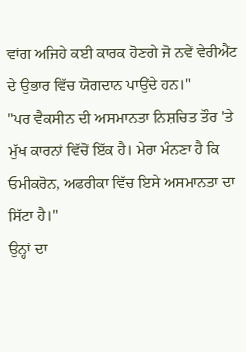ਵਾਂਗ ਅਜਿਹੇ ਕਈ ਕਾਰਕ ਹੋਣਗੇ ਜੋ ਨਵੇਂ ਵੇਰੀਐਂਟ ਦੇ ਉਭਾਰ ਵਿੱਚ ਯੋਗਦਾਨ ਪਾਉਂਦੇ ਹਨ।"
"ਪਰ ਵੈਕਸੀਨ ਦੀ ਅਸਮਾਨਤਾ ਨਿਸ਼ਚਿਤ ਤੌਰ 'ਤੇ ਮੁੱਖ ਕਾਰਨਾਂ ਵਿੱਚੋਂ ਇੱਕ ਹੈ। ਮੇਰਾ ਮੰਨਣਾ ਹੈ ਕਿ ਓਮੀਕਰੋਨ, ਅਫਰੀਕਾ ਵਿੱਚ ਇਸੇ ਅਸਮਾਨਤਾ ਦਾ ਸਿੱਟਾ ਹੈ।"
ਉਨ੍ਹਾਂ ਦਾ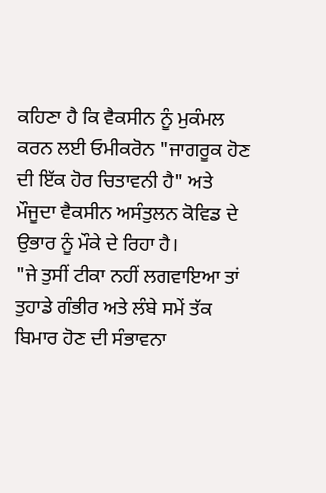ਕਹਿਣਾ ਹੈ ਕਿ ਵੈਕਸੀਨ ਨੂੰ ਮੁਕੰਮਲ ਕਰਨ ਲਈ ਓਮੀਕਰੋਨ "ਜਾਗਰੂਕ ਹੋਣ ਦੀ ਇੱਕ ਹੋਰ ਚਿਤਾਵਨੀ ਹੈ" ਅਤੇ ਮੌਜੂਦਾ ਵੈਕਸੀਨ ਅਸੰਤੁਲਨ ਕੋਵਿਡ ਦੇ ਉਭਾਰ ਨੂੰ ਮੌਕੇ ਦੇ ਰਿਹਾ ਹੈ।
"ਜੇ ਤੁਸੀਂ ਟੀਕਾ ਨਹੀਂ ਲਗਵਾਇਆ ਤਾਂ ਤੁਹਾਡੇ ਗੰਭੀਰ ਅਤੇ ਲੰਬੇ ਸਮੇਂ ਤੱਕ ਬਿਮਾਰ ਹੋਣ ਦੀ ਸੰਭਾਵਨਾ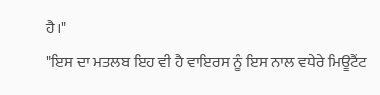ਹੈ।"
"ਇਸ ਦਾ ਮਤਲਬ ਇਹ ਵੀ ਹੈ ਵਾਇਰਸ ਨੂੰ ਇਸ ਨਾਲ ਵਧੇਰੇ ਮਿਊਟੈਂਟ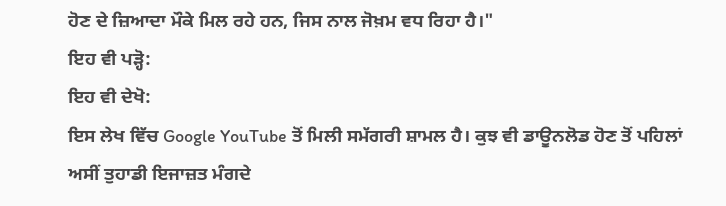ਹੋਣ ਦੇ ਜ਼ਿਆਦਾ ਮੌਕੇ ਮਿਲ ਰਹੇ ਹਨ, ਜਿਸ ਨਾਲ ਜੋਖ਼ਮ ਵਧ ਰਿਹਾ ਹੈ।"
ਇਹ ਵੀ ਪੜ੍ਹੋ:
ਇਹ ਵੀ ਦੇਖੋ:
ਇਸ ਲੇਖ ਵਿੱਚ Google YouTube ਤੋਂ ਮਿਲੀ ਸਮੱਗਰੀ ਸ਼ਾਮਲ ਹੈ। ਕੁਝ ਵੀ ਡਾਊਨਲੋਡ ਹੋਣ ਤੋਂ ਪਹਿਲਾਂ ਅਸੀਂ ਤੁਹਾਡੀ ਇਜਾਜ਼ਤ ਮੰਗਦੇ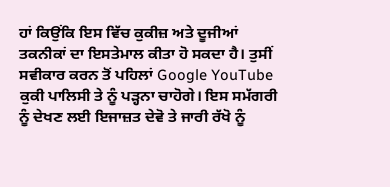ਹਾਂ ਕਿਉਂਕਿ ਇਸ ਵਿੱਚ ਕੁਕੀਜ਼ ਅਤੇ ਦੂਜੀਆਂ ਤਕਨੀਕਾਂ ਦਾ ਇਸਤੇਮਾਲ ਕੀਤਾ ਹੋ ਸਕਦਾ ਹੈ। ਤੁਸੀਂ ਸਵੀਕਾਰ ਕਰਨ ਤੋਂ ਪਹਿਲਾਂ Google YouTube ਕੁਕੀ ਪਾਲਿਸੀ ਤੇ ਨੂੰ ਪੜ੍ਹਨਾ ਚਾਹੋਗੇ। ਇਸ ਸਮੱਗਰੀ ਨੂੰ ਦੇਖਣ ਲਈ ਇਜਾਜ਼ਤ ਦੇਵੋ ਤੇ ਜਾਰੀ ਰੱਖੋ ਨੂੰ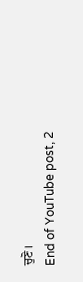ਚੁਣੋ।
End of YouTube post, 2